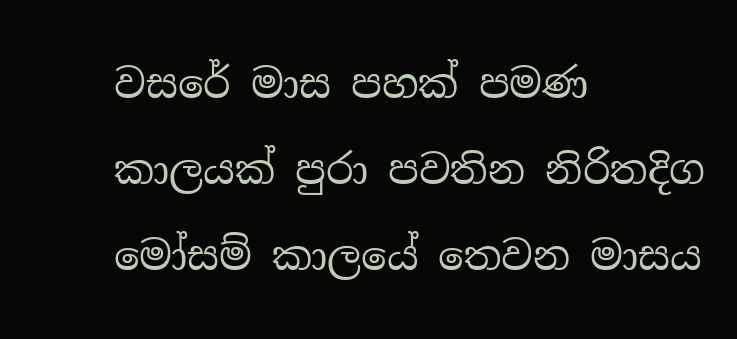වසරේ මාස පහක් පමණ කාලයක් පුරා පවතින නිරිතදිග මෝසම් කාලයේ තෙවන මාසය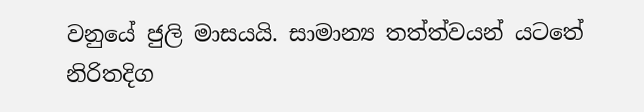වනුයේ ජුලි මාසයයි. සාමාන්‍ය තත්ත්වයන් යටතේ නිරිතදිග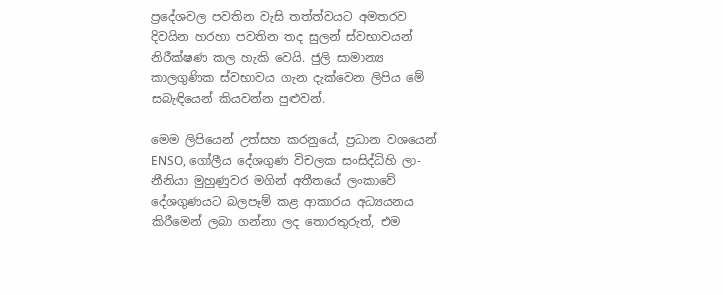ප්‍රදේශවල පවතින වැසි තත්ත්වයට අමතරව දිවයින හරහා පවතින තද සුලන් ස්වභාවයන් නිරීක්ෂණ කල හැකි වෙයි. ජුලි සාමාන්‍ය කාලගුණික ස්වභාවය ගැන දැක්වෙන ලිපිය මේ සබැඳියෙන් කියවන්න පුළුවන්.

මෙම ලිපියෙන් උත්සහ කරනුයේ, ප්‍රධාන වශයෙන් ENSO, ගෝලීය දේශගුණ විචලක සංසිද්ධිහි ලා-නීනියා මුහුණුවර මගින් අතීතයේ ලංකාවේ දේශගුණයට බලපෑම් කළ ආකාරය අධ්‍යයනය කිරීමෙන් ලබා ගන්නා ලද තොරතුරුත්, එම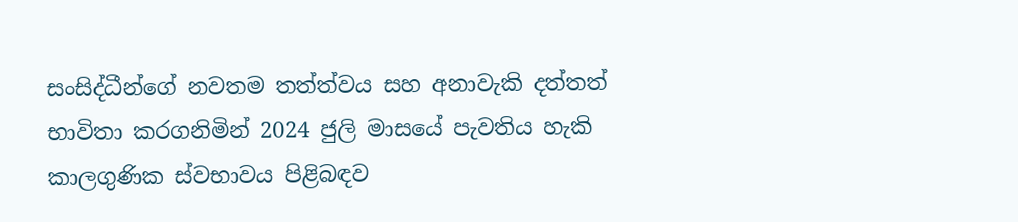සංසිද්ධීන්ගේ නවතම තත්ත්වය සහ අනාවැකි දත්තත් භාවිතා කරගනිමින් 2024 ජුලි මාසයේ පැවතිය හැකි කාලගුණික ස්වභාවය පිළිබඳව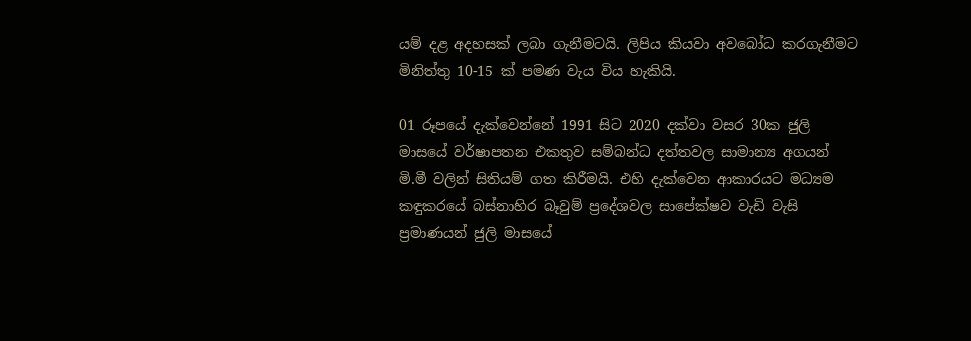යම් දළ අදහසක් ලබා ගැනීමටයි. ලිපිය කියවා අවබෝධ කරගැනීමට මිනිත්තු 10-15 ක් පමණ වැය විය හැකියි.

01 රූපයේ දැක්වෙන්නේ 1991 සිට 2020 දක්වා වසර 30ක ජුලි මාසයේ වර්ෂාපතන එකතුව සම්බන්ධ දත්තවල සාමාන්‍ය අගයන් මි.මී වලින් සිතියම් ගත කිරීමයි. එහි දැක්වෙන ආකාරයට මධ්‍යම කඳුකරයේ බස්නාහිර බෑවුම් ප්‍රදේශවල සාපේක්ෂව වැඩි වැසි ප්‍රමාණයන් ජුලි මාසයේ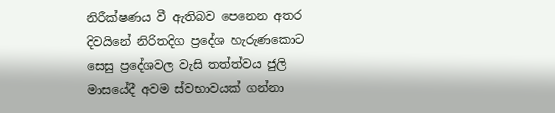නිරීක්ෂණය වී ඇතිබව පෙනෙන අතර දිවයිනේ නිරිතදිග ප්‍රදේශ හැරුණකොට සෙසු ප්‍රදේශවල වැසි තත්ත්වය ජුලි මාසයේදී අවම ස්වභාවයක් ගන්නා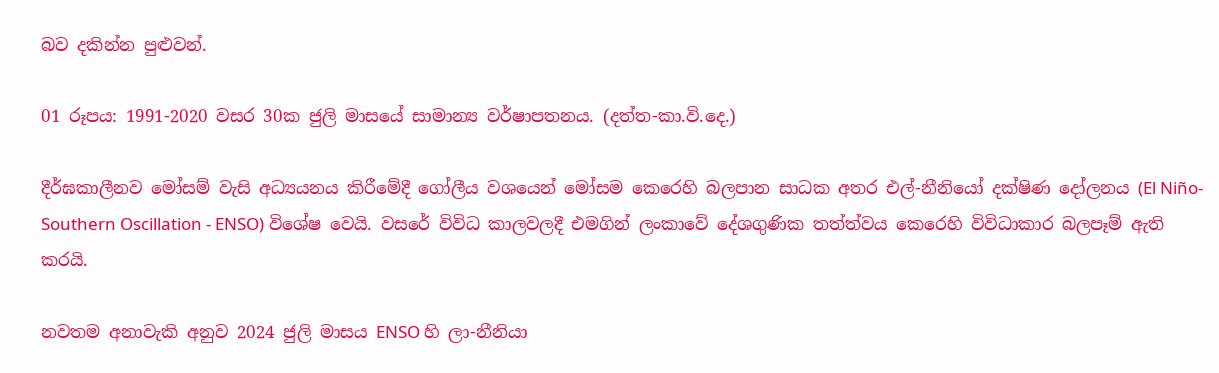බව දකින්න පුළුවන්.

01 රූපය: 1991-2020 වසර 30ක ජුලි මාසයේ සාමාන්‍ය වර්ෂාපතනය. (දත්ත-කා.වි.දෙ.)

දීර්ඝකාලීනව මෝසම් වැසි අධ්‍යයනය කිරීමේදී ගෝලීය වශයෙන් මෝසම කෙරෙහි බලපාන සාධක අතර එල්-නීනියෝ දක්ෂිණ දෝලනය (El Niño-Southern Oscillation - ENSO) විශේෂ වෙයි. වසරේ විවිධ කාලවලදී එමගින් ලංකාවේ දේශගුණික තත්ත්වය කෙරෙහි විවිධාකාර බලපෑම් ඇති කරයි.

නවතම අනාවැකි අනුව 2024 ජුලි මාසය ENSO හි ලා-නීනියා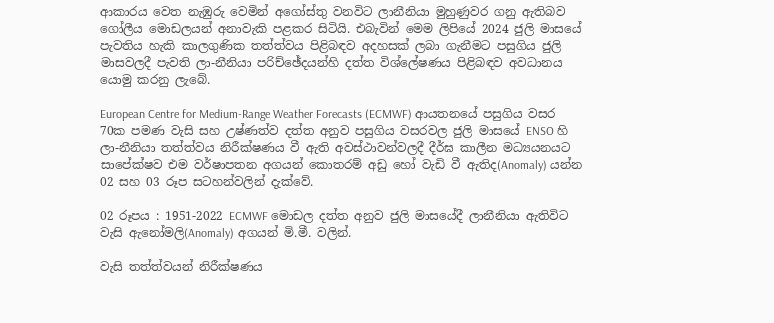ආකාරය වෙත නැඹුරු වෙමින් අගෝස්තු වනවිට ලානීනියා මුහුණුවර ගනු ඇතිබව ගෝලීය මොඩලයන් අනාවැකි පළකර සිටියි. එබැවින් මෙම ලිපියේ 2024 ජුලි මාසයේ පැවතිය හැකි කාලගුණික තත්ත්වය පිළිබඳව අදහසක් ලබා ගැනීමට පසුගිය ජුලි මාසවලදී පැවති ලා-නීනියා පරිච්ඡේදයන්හි දත්ත විශ්ලේෂණය පිළිබඳව අවධානය යොමු කරනු ලැබේ.

European Centre for Medium-Range Weather Forecasts (ECMWF) ආයතනයේ පසුගිය වසර 70ක පමණ වැසි සහ උෂ්ණත්ව දත්ත අනුව පසුගිය වසරවල ජුලි මාසයේ ENSO හි ලා-නීනියා තත්ත්වය නිරීක්ෂණය වී ඇති අවස්ථාවන්වලදී දීර්ඝ කාලීන මධ්‍යයනයට සාපේක්ෂව එම වර්ෂාපතන අගයන් කොතරම් අඩු හෝ වැඩි වී ඇතිද(Anomaly) යන්න 02 සහ 03 රූප සටහන්වලින් දැක්වේ.

02 රූපය : 1951-2022 ECMWF මොඩල දත්ත අනුව ජුලි මාසයේදී ලානීනියා ඇතිවිට වැසි ඇනෝමලි(Anomaly) අගයන් මි.මී. වලින්.

වැසි තත්ත්වයන් නිරීක්ෂණය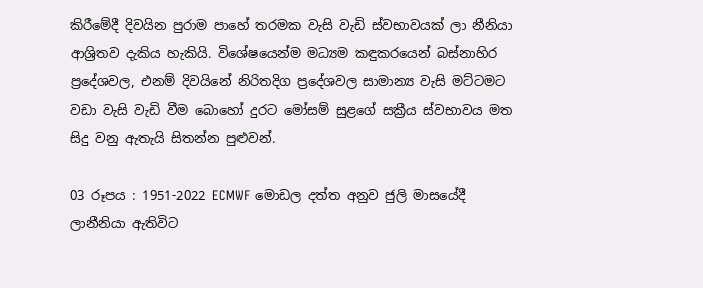කිරීමේදී දිවයින පුරාම පාහේ තරමක වැසි වැඩි ස්වභාවයක් ලා නීනියා ආශ්‍රිතව දැකිය හැකියි. විශේෂයෙන්ම මධ්‍යම කඳුකරයෙන් බස්නාහිර ප්‍රදේශවල, එනම් දිවයිනේ නිරිතදිග ප්‍රදේශවල සාමාන්‍ය වැසි මට්ටමට වඩා වැසි වැඩි වීම බොහෝ දුරට මෝසම් සුළගේ සක්‍රීය ස්වභාවය මත සිදු වනු ඇතැයි සිතන්න පුළුවන්.

03 රූපය : 1951-2022 ECMWF මොඩල දත්ත අනුව ජුලි මාසයේදී ලානීනියා ඇතිවිට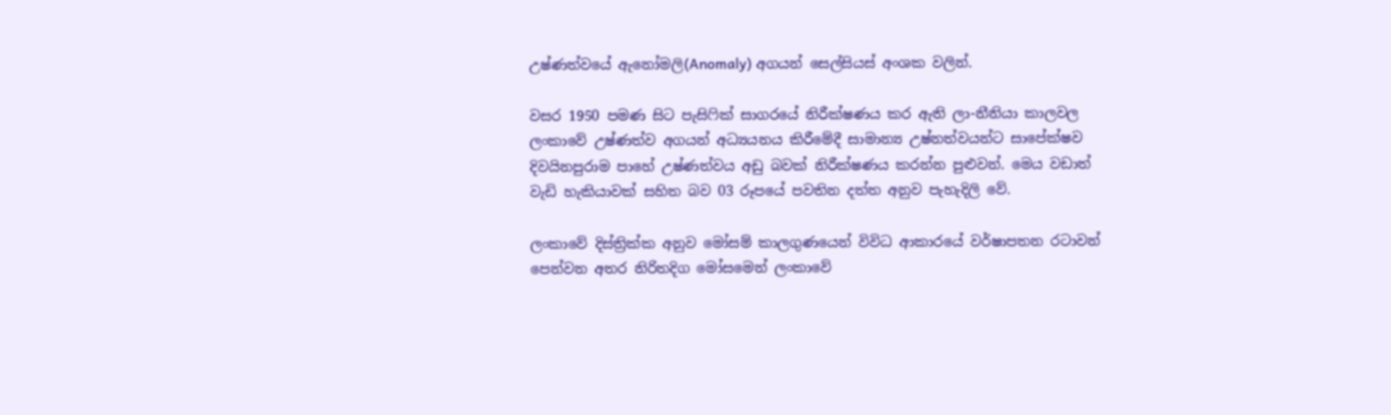උෂ්ණත්වයේ ඇනෝමලි(Anomaly) අගයන් සෙල්සියස් අංශක වලින්.

වසර 1950 පමණ සිට පැසිෆික් සාගරයේ නිරීක්ෂණය කර ඇති ලා-නීනියා කාලවල ලංකාවේ උෂ්ණත්ව අගයන් අධ්‍යයනය කිරීමේදී සාමාන්‍ය උෂ්නත්වයන්ට සාපේක්ෂව දිවයිනපුරාම පාහේ උෂ්ණත්වය අඩු බවක් නිරීක්ෂණය කරන්න පුළුවන්. මෙය වඩාත් වැඩි හැකියාවක් සහිත බව 03 රූපයේ පවතින දත්ත අනුව පැහැදිලි වේ.

ලංකාවේ දිස්ත්‍රික්ක අනුව මෝසම් කාලගුණයෙන් විවිධ ආකාරයේ වර්ෂාපතන රටාවන් පෙන්වන අතර නිරිතදිග මෝසමෙන් ලංකාවේ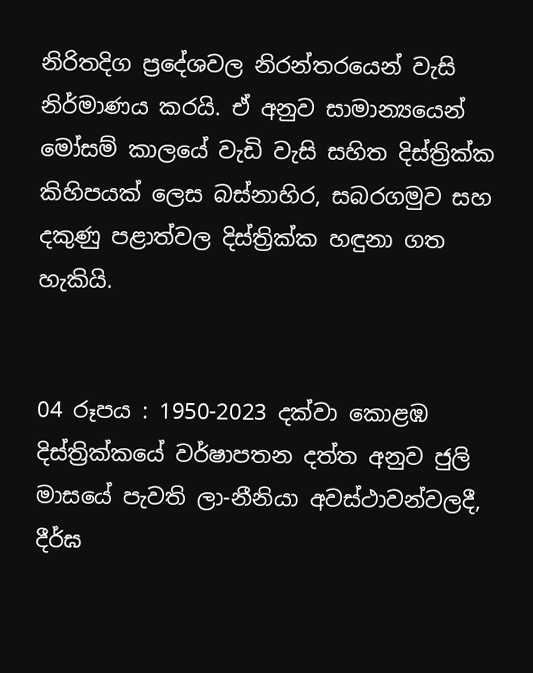නිරිතදිග ප්‍රදේශවල නිරන්තරයෙන් වැසි නිර්මාණය කරයි. ඒ අනුව සාමාන්‍යයෙන් මෝසම් කාලයේ වැඩි වැසි සහිත දිස්ත්‍රික්ක කිහිපයක් ලෙස බස්නාහිර, සබරගමුව සහ දකුණු පළාත්වල දිස්ත්‍රික්ක හඳුනා ගත හැකියි.


04 රූපය : 1950-2023 දක්වා කොළඹ දිස්ත්‍රික්කයේ වර්ෂාපතන දත්ත අනුව ජුලි මාසයේ පැවති ලා-නීනියා අවස්ථාවන්වලදී, දීර්ඝ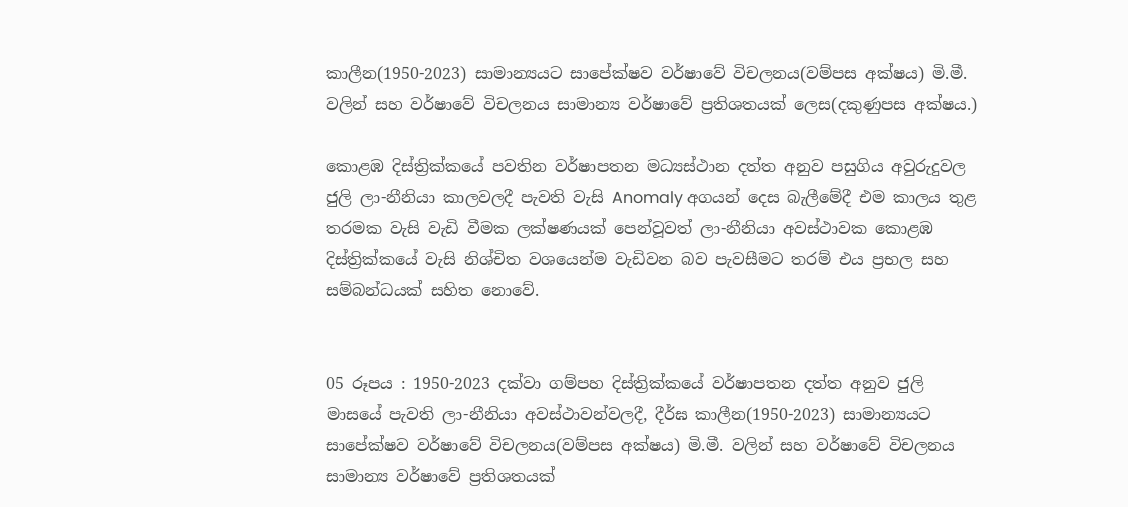කාලීන(1950-2023) සාමාන්‍යයට සාපේක්ෂව වර්ෂාවේ විචලනය(වම්පස අක්ෂය) මි.මී. වලින් සහ වර්ෂාවේ විචලනය සාමාන්‍ය වර්ෂාවේ ප්‍රතිශතයක් ලෙස(දකුණුපස අක්ෂය.)

කොළඹ දිස්ත්‍රික්කයේ පවතින වර්ෂාපතන මධ්‍යස්ථාන දත්ත අනුව පසුගිය අවුරුදුවල ජුලි ලා-නීනියා කාලවලදී පැවති වැසි Anomaly අගයන් දෙස බැලීමේදී එම කාලය තුළ තරමක වැසි වැඩි වීමක ලක්ෂණයක් පෙන්වූවත් ලා-නීනියා අවස්ථාවක කොළඹ දිස්ත්‍රික්කයේ වැසි නිශ්චිත වශයෙන්ම වැඩිවන බව පැවසීමට තරම් එය ප්‍රභල සහ සම්බන්ධයක් සහිත නොවේ.


05 රූපය : 1950-2023 දක්වා ගම්පහ දිස්ත්‍රික්කයේ වර්ෂාපතන දත්ත අනුව ජුලි මාසයේ පැවති ලා-නීනියා අවස්ථාවන්වලදී, දීර්ඝ කාලීන(1950-2023) සාමාන්‍යයට සාපේක්ෂව වර්ෂාවේ විචලනය(වම්පස අක්ෂය) මි.මී. වලින් සහ වර්ෂාවේ විචලනය සාමාන්‍ය වර්ෂාවේ ප්‍රතිශතයක්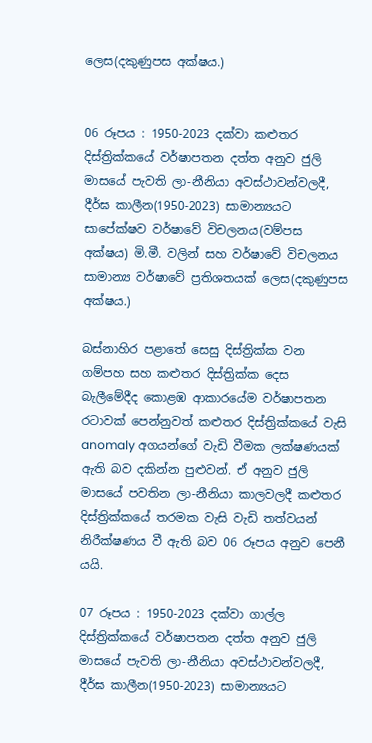ලෙස(දකුණුපස අක්ෂය.)


06 රූපය : 1950-2023 දක්වා කළුතර දිස්ත්‍රික්කයේ වර්ෂාපතන දත්ත අනුව ජුලි මාසයේ පැවති ලා-නීනියා අවස්ථාවන්වලදී, දීර්ඝ කාලීන(1950-2023) සාමාන්‍යයට සාපේක්ෂව වර්ෂාවේ විචලනය(වම්පස අක්ෂය) මි.මී. වලින් සහ වර්ෂාවේ විචලනය සාමාන්‍ය වර්ෂාවේ ප්‍රතිශතයක් ලෙස(දකුණුපස අක්ෂය.)

බස්නාහිර පළාතේ සෙසු දිස්ත්‍රික්ක වන ගම්පහ සහ කළුතර දිස්ත්‍රික්ක දෙස බැලීමේදීද කොළඹ ආකාරයේම වර්ෂාපතන රටාවක් පෙන්නුවත් කළුතර දිස්ත්‍රික්කයේ වැසි anomaly අගයන්ගේ වැඩි වීමක ලක්ෂණයක් ඇති බව දකින්න පුළුවන්. ඒ අනුව ජුලි මාසයේ පවතින ලා-නීනියා කාලවලදී කළුතර දිස්ත්‍රික්කයේ තරමක වැසි වැඩි තත්වයන් නිරීක්ෂණය වී ඇති බව 06 රූපය අනුව පෙනී යයි.

07 රූපය : 1950-2023 දක්වා ගාල්ල දිස්ත්‍රික්කයේ වර්ෂාපතන දත්ත අනුව ජුලි මාසයේ පැවති ලා-නීනියා අවස්ථාවන්වලදී, දීර්ඝ කාලීන(1950-2023) සාමාන්‍යයට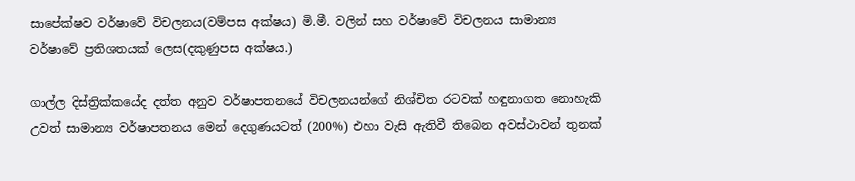සාපේක්ෂව වර්ෂාවේ විචලනය(වම්පස අක්ෂය) මි.මී. වලින් සහ වර්ෂාවේ විචලනය සාමාන්‍ය වර්ෂාවේ ප්‍රතිශතයක් ලෙස(දකුණුපස අක්ෂය.)

ගාල්ල දිස්ත්‍රික්කයේද දත්ත අනුව වර්ෂාපතනයේ විචලනයන්ගේ නිශ්චිත රටවක් හඳුනාගත නොහැකි උවත් සාමාන්‍ය වර්ෂාපතනය මෙන් දෙගුණයටත් (200%) එහා වැසි ඇතිවී තිබෙන අවස්ථාවන් තුනක්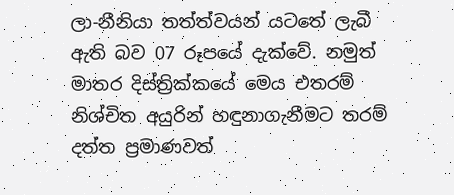ලා-නීනියා තත්ත්වයන් යටතේ ලැබී ඇති බව 07 රූපයේ දැක්වේ. නමුත් මාතර දිස්ත්‍රික්කයේ මෙය එතරම් නිශ්චිත අයුරින් හඳුනාගැනීමට තරම් දත්ත ප්‍රමාණවත්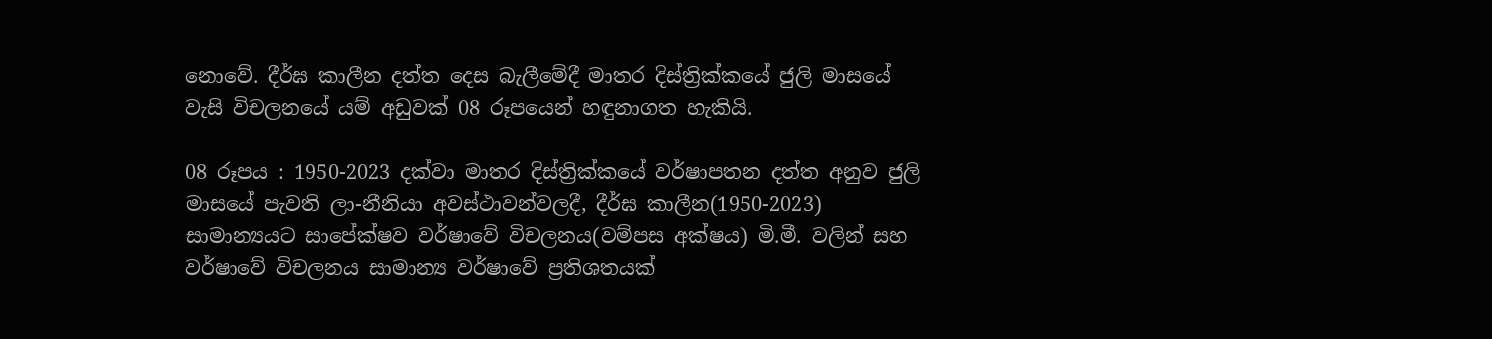නොවේ. දීර්ඝ කාලීන දත්ත දෙස බැලීමේදී මාතර දිස්ත්‍රික්කයේ ජුලි මාසයේ වැසි විචලනයේ යම් අඩුවක් 08 රූපයෙන් හඳුනාගත හැකියි.

08 රූපය : 1950-2023 දක්වා මාතර දිස්ත්‍රික්කයේ වර්ෂාපතන දත්ත අනුව ජුලි මාසයේ පැවති ලා-නීනියා අවස්ථාවන්වලදී, දීර්ඝ කාලීන(1950-2023) සාමාන්‍යයට සාපේක්ෂව වර්ෂාවේ විචලනය(වම්පස අක්ෂය) මි.මී. වලින් සහ වර්ෂාවේ විචලනය සාමාන්‍ය වර්ෂාවේ ප්‍රතිශතයක්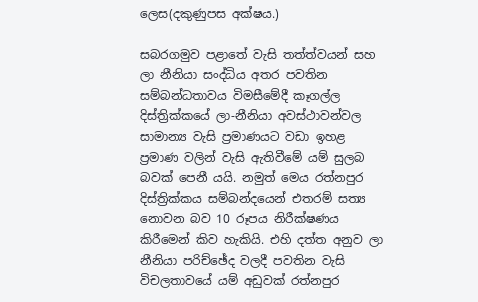ලෙස(දකුණුපස අක්ෂය.)

සබරගමුව පළාතේ වැසි තත්ත්වයන් සහ ලා නීනියා සංද්ධිය අතර පවතින සම්බන්ධතාවය විමසීමේදී කෑගල්ල දිස්ත්‍රික්කයේ ලා-නීනියා අවස්ථාවන්වල සාමාන්‍ය වැසි ප්‍රමාණයට වඩා ඉහළ ප්‍රමාණ වලින් වැසි ඇතිවීමේ යම් සුලබ බවක් පෙනී යයි. නමුත් මෙය රත්නපුර දිස්ත්‍රික්කය සම්බන්දයෙන් එතරම් සත්‍ය නොවන බව 10 රූපය නිරීක්ෂණය කිරීමෙන් කිව හැකියි. එහි දත්ත අනුව ලා නීනියා පරිච්ඡේද වලදී පවතින වැසි විචලතාවයේ යම් අඩුවක් රත්නපුර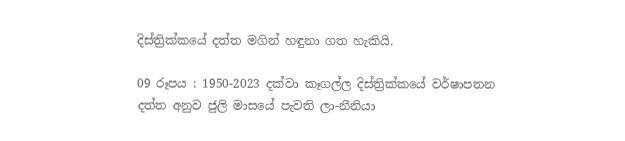දිස්ත්‍රික්කයේ දත්ත මගින් හඳුනා ගත හැකියි.

09 රූපය : 1950-2023 දක්වා කෑගල්ල දිස්ත්‍රික්කයේ වර්ෂාපතන දත්ත අනුව ජුලි මාසයේ පැවති ලා-නීනියා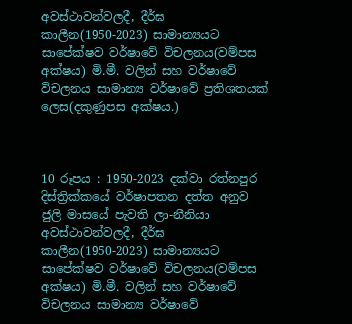අවස්ථාවන්වලදී, දීර්ඝ කාලීන(1950-2023) සාමාන්‍යයට සාපේක්ෂව වර්ෂාවේ විචලනය(වම්පස අක්ෂය) මි.මී. වලින් සහ වර්ෂාවේ විචලනය සාමාන්‍ය වර්ෂාවේ ප්‍රතිශතයක් ලෙස(දකුණුපස අක්ෂය.)



10 රූපය : 1950-2023 දක්වා රත්නපුර දිස්ත්‍රික්කයේ වර්ෂාපතන දත්ත අනුව ජුලි මාසයේ පැවති ලා-නීනියා අවස්ථාවන්වලදී, දීර්ඝ කාලීන(1950-2023) සාමාන්‍යයට සාපේක්ෂව වර්ෂාවේ විචලනය(වම්පස අක්ෂය) මි.මී. වලින් සහ වර්ෂාවේ විචලනය සාමාන්‍ය වර්ෂාවේ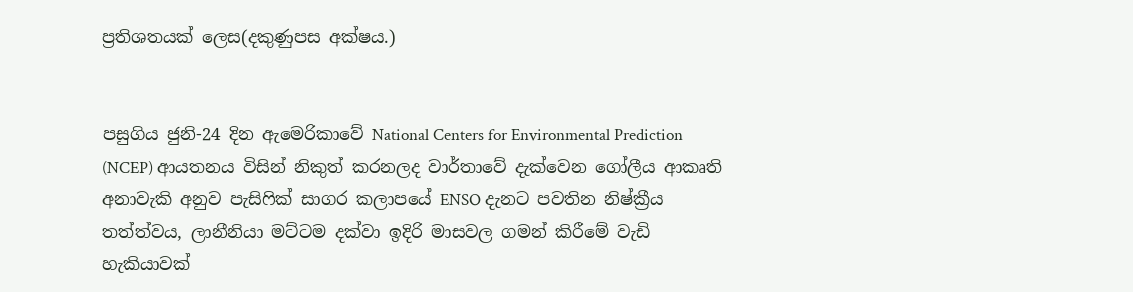ප්‍රතිශතයක් ලෙස(දකුණුපස අක්ෂය.)


පසුගිය ජුනි-24 දින ඇමෙරිකාවේ National Centers for Environmental Prediction (NCEP) ආයතනය විසින් නිකුත් කරනලද වාර්තාවේ දැක්වෙන ගෝලීය ආකෘති අනාවැකි අනුව පැසිෆික් සාගර කලාපයේ ENSO දැනට පවතින නිෂ්ක්‍රීය තත්ත්වය, ලානීනියා මට්ටම දක්වා ඉදිරි මාසවල ගමන් කිරීමේ වැඩි හැකියාවක්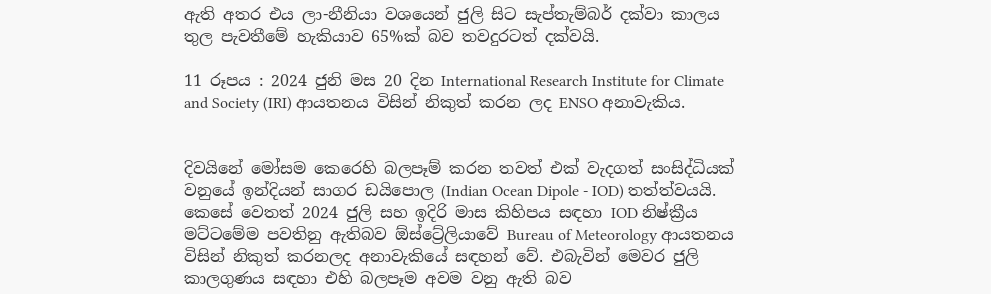ඇති අතර එය ලා-නීනියා වශයෙන් ජුලි සිට සැප්තැම්බර් දක්වා කාලය තුල පැවතීමේ හැකියාව 65%ක් බව තවදුරටත් දක්වයි.

11 රූපය : 2024 ජුනි මස 20 දින International Research Institute for Climate and Society (IRI) ආයතනය විසින් නිකුත් කරන ලද ENSO අනාවැකිය.


දිවයිනේ මෝසම කෙරෙහි බලපෑම් කරන තවත් එක් වැදගත් සංසිද්ධියක් වනුයේ ඉන්දියන් සාගර ඩයිපොල (Indian Ocean Dipole - IOD) තත්ත්වයයි. කෙසේ වෙතත් 2024 ජුලි සහ ඉදිරි මාස කිහිපය සඳහා IOD නිෂ්ක්‍රීය මට්ටමේම පවතිනු ඇතිබව ඕස්ට්‍රේලියාවේ Bureau of Meteorology ආයතනය විසින් නිකුත් කරනලද අනාවැකියේ සඳහන් වේ. එබැවින් මෙවර ජුලි කාලගුණය සඳහා එහි බලපෑම අවම වනු ඇති බව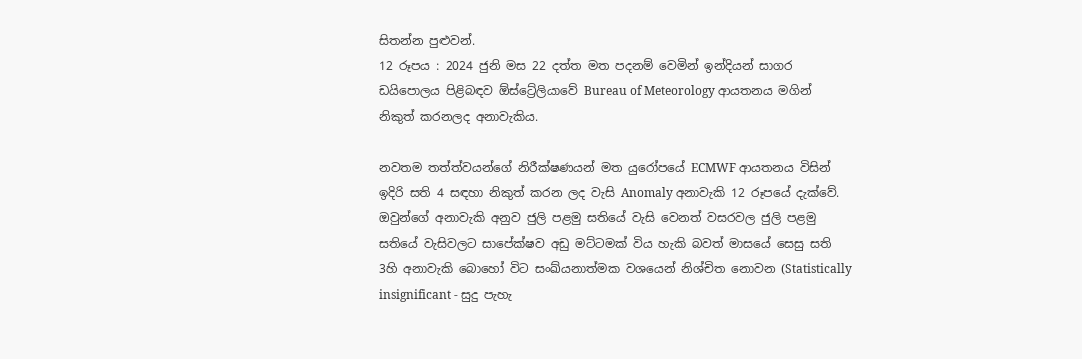සිතන්න පුළුවන්.
12 රූපය : 2024 ජුනි මස 22 දත්ත මත පදනම් වෙමින් ඉන්දියන් සාගර ඩයිපොලය පිළිබඳව ඕස්ට්‍රේලියාවේ Bureau of Meteorology ආයතනය මගින් නිකුත් කරනලද අනාවැකිය.

නවතම තත්ත්වයන්ගේ නිරීක්ෂණයන් මත යුරෝපයේ ECMWF ආයතනය විසින් ඉදිරි සති 4 සඳහා නිකුත් කරන ලද වැසි Anomaly අනාවැකි 12 රූපයේ දැක්වේ. ඔවුන්ගේ අනාවැකි අනුව ජුලි පළමු සතියේ වැසි වෙනත් වසරවල ජුලි පළමු සතියේ වැසිවලට සාපේක්ෂව අඩු මට්ටමක් විය හැකි බවත් මාසයේ සෙසු සති 3හි අනාවැකි බොහෝ විට සංඛ්යනාත්මක වශයෙන් නිශ්චිත නොවන (Statistically insignificant - සුදු පැහැ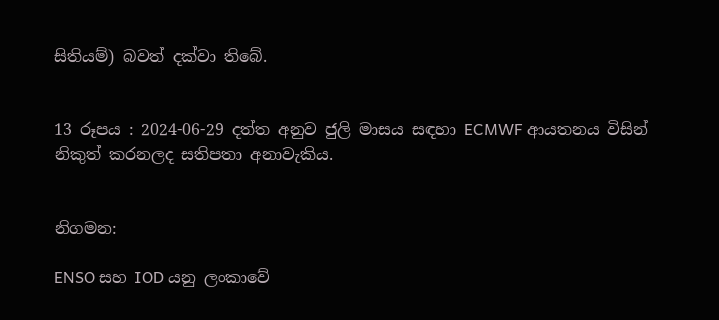සිතියම්) බවත් දක්වා තිබේ.


13 රූපය : 2024-06-29 දත්ත අනුව ජුලි මාසය සඳහා ECMWF ආයතනය විසින් නිකුත් කරනලද සතිපතා අනාවැකිය.


නිගමන:

ENSO සහ IOD යනු ලංකාවේ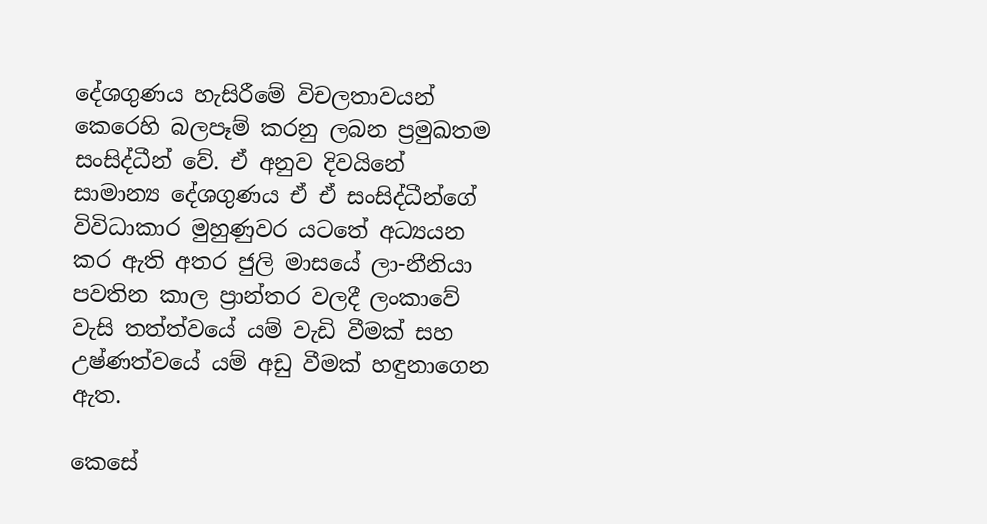දේශගුණය හැසිරීමේ විචලතාවයන් කෙරෙහි බලපෑම් කරනු ලබන ප්‍රමුඛතම සංසිද්ධීන් වේ. ඒ අනුව දිවයිනේ සාමාන්‍ය දේශගුණය ඒ ඒ සංසිද්ධීන්ගේ විවිධාකාර මුහුණුවර යටතේ අධ්‍යයන කර ඇති අතර ජුලි මාසයේ ලා-නීනියා පවතින කාල ප්‍රාන්තර වලදී ලංකාවේ වැසි තත්ත්වයේ යම් වැඩි වීමක් සහ උෂ්ණත්වයේ යම් අඩු වීමක් හඳුනාගෙන ඇත.

කෙසේ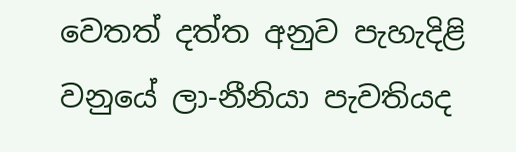වෙතත් දත්ත අනුව පැහැදිළි වනුයේ ලා-නීනියා පැවතියද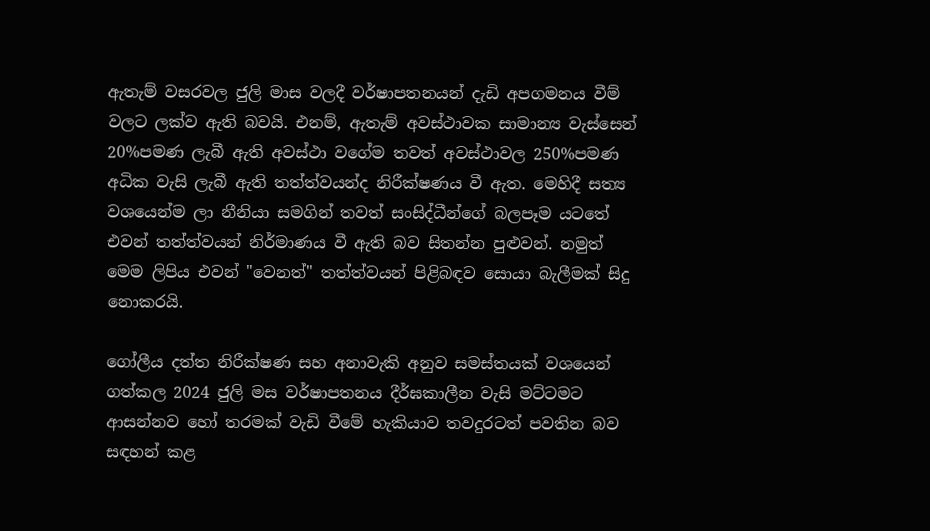ඇතැම් වසරවල ජුලි මාස වලදී වර්ෂාපතනයන් දැඩි අපගමනය වීම් වලට ලක්ව ඇති බවයි. එනම්, ඇතැම් අවස්ථාවක සාමාන්‍ය වැස්සෙන් 20%පමණ ලැබී ඇති අවස්ථා වගේම තවත් අවස්ථාවල 250%පමණ අධික වැසි ලැබී ඇති තත්ත්වයන්ද නිරීක්ෂණය වී ඇත. මෙහිදී සත්‍ය වශයෙන්ම ලා නීනියා සමගින් තවත් සංසිද්ධීන්ගේ බලපෑම යටතේ එවන් තත්ත්වයන් නිර්මාණය වී ඇති බව සිතන්න පුළුවන්. නමුත් මෙම ලිපිය එවන් "වෙනත්" තත්ත්වයන් පිළිබඳව සොයා බැලීමක් සිදු නොකරයි.

ගෝලීය දත්ත නිරීක්ෂණ සහ අනාවැකි අනුව සමස්තයක් වශයෙන් ගත්කල 2024 ජුලි මස වර්ෂාපතනය දීර්ඝකාලීන වැසි මට්ටමට ආසන්නව හෝ තරමක් වැඩි වීමේ හැකියාව තවදුරටත් පවතින බව සඳහන් කළ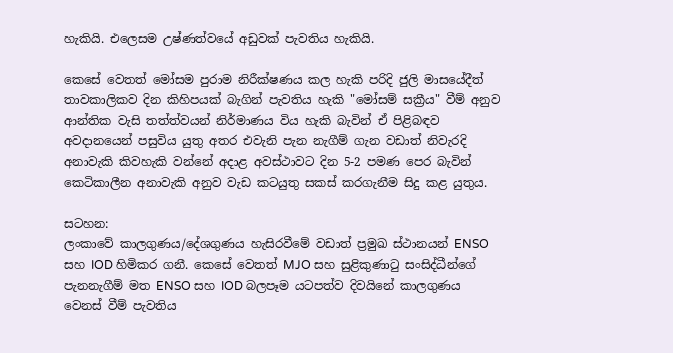හැකියි. එලෙසම උෂ්ණත්වයේ අඩුවක් පැවතිය හැකියි.

කෙසේ වෙතත් මෝසම පුරාම නිරීක්ෂණය කල හැකි පරිදි ජුලි මාසයේදීත් තාවකාලිකව දින කිහිපයක් බැගින් පැවතිය හැකි "මෝසම් සක්‍රීය" වීම් අනුව ආන්තික වැසි තත්ත්වයන් නිර්මාණය විය හැකි බැවින් ඒ පිළිබඳව අවදානයෙන් පසුවිය යුතු අතර එවැනි පැන නැගීම් ගැන වඩාත් නිවැරදි අනාවැකි කිවහැකි වන්නේ අදාළ අවස්ථාවට දින 5-2 පමණ පෙර බැවින් කෙටිකාලීන අනාවැකි අනුව වැඩ කටයුතු සකස් කරගැනීම සිදු කළ යුතුය.

සටහන:
ලංකාවේ කාලගුණය/දේශගුණය හැසිරවීමේ වඩාත් ප්‍රමුඛ ස්ථානයන් ENSO සහ IOD හිමිකර ගනී. කෙසේ වෙතත් MJO සහ සුළිකුණාටු සංසිද්ධීන්ගේ පැනනැගීම් මත ENSO සහ IOD බලපෑම යටපත්ව දිවයිනේ කාලගුණය වෙනස් වීම් පැවතිය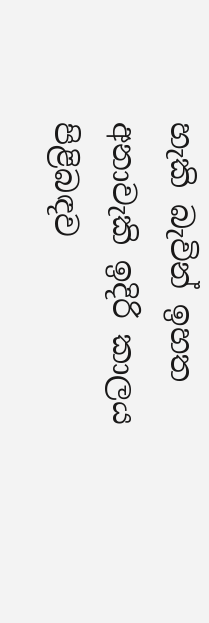හැකි බැවින් ඉහත අනාවැකි ඉදිරි කාලය පිළිබඳව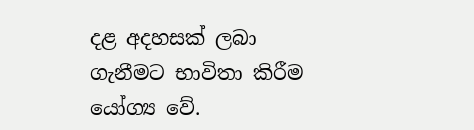දළ අදහසක් ලබා ගැනීමට භාවිතා කිරීම යෝග්‍ය වේ.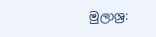මුලාශ්‍ර: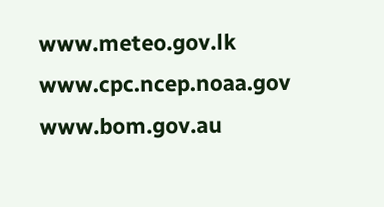www.meteo.gov.lk
www.cpc.ncep.noaa.gov
www.bom.gov.au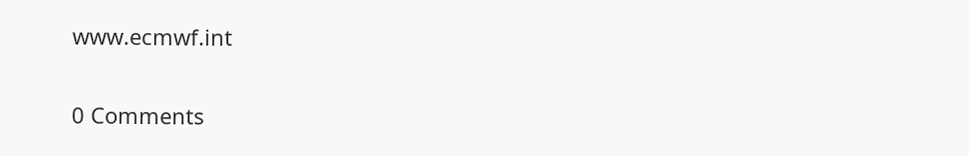www.ecmwf.int

0 Comments